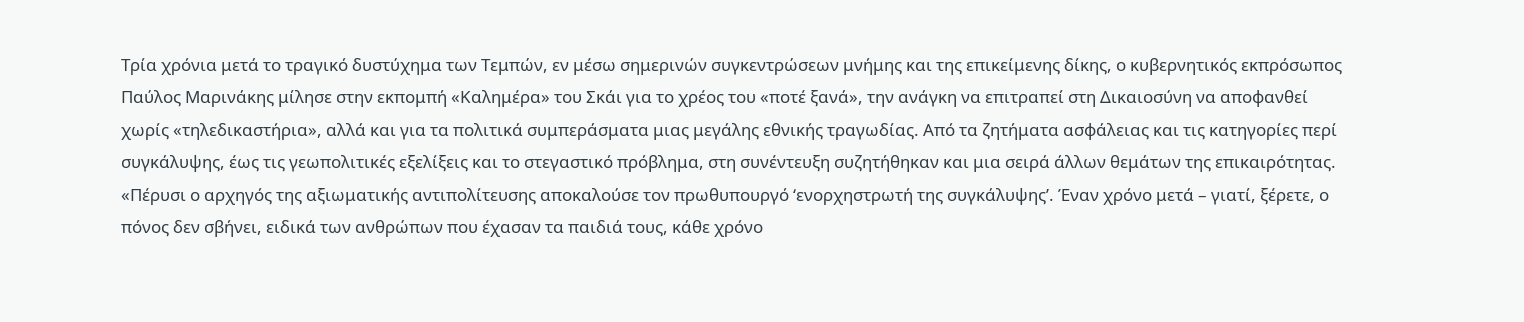Τρία χρόνια μετά το τραγικό δυστύχημα των Τεμπών, εν μέσω σημερινών συγκεντρώσεων μνήμης και της επικείμενης δίκης, ο κυβερνητικός εκπρόσωπος Παύλος Μαρινάκης μίλησε στην εκπομπή «Καλημέρα» του Σκάι για το χρέος του «ποτέ ξανά», την ανάγκη να επιτραπεί στη Δικαιοσύνη να αποφανθεί χωρίς «τηλεδικαστήρια», αλλά και για τα πολιτικά συμπεράσματα μιας μεγάλης εθνικής τραγωδίας. Από τα ζητήματα ασφάλειας και τις κατηγορίες περί συγκάλυψης, έως τις γεωπολιτικές εξελίξεις και το στεγαστικό πρόβλημα, στη συνέντευξη συζητήθηκαν και μια σειρά άλλων θεμάτων της επικαιρότητας.
«Πέρυσι ο αρχηγός της αξιωματικής αντιπολίτευσης αποκαλούσε τον πρωθυπουργό ‘ενορχηστρωτή της συγκάλυψης’. Έναν χρόνο μετά – γιατί, ξέρετε, ο πόνος δεν σβήνει, ειδικά των ανθρώπων που έχασαν τα παιδιά τους, κάθε χρόνο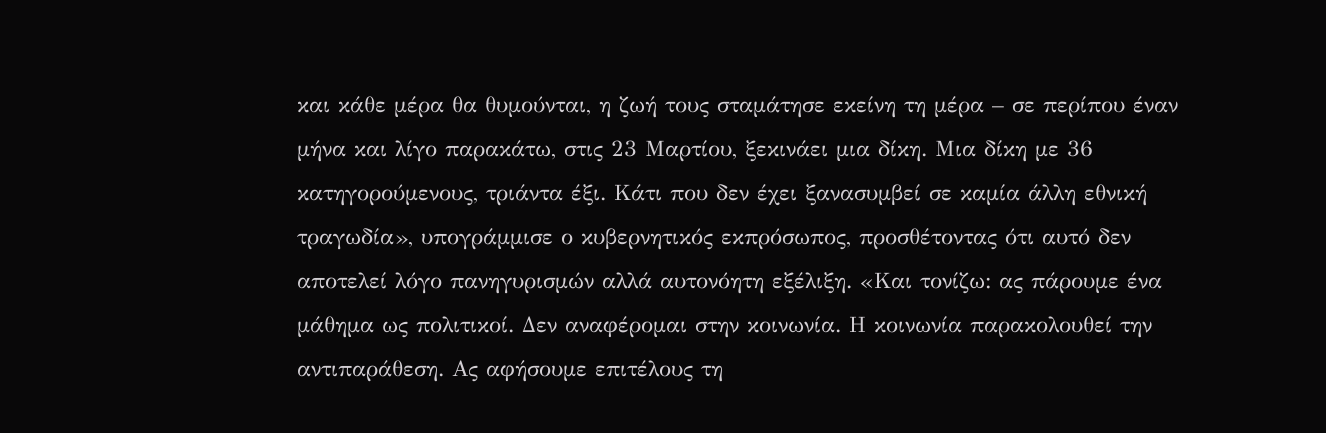και κάθε μέρα θα θυμούνται, η ζωή τους σταμάτησε εκείνη τη μέρα – σε περίπου έναν μήνα και λίγο παρακάτω, στις 23 Μαρτίου, ξεκινάει μια δίκη. Μια δίκη με 36 κατηγορούμενους, τριάντα έξι. Κάτι που δεν έχει ξανασυμβεί σε καμία άλλη εθνική τραγωδία», υπογράμμισε ο κυβερνητικός εκπρόσωπος, προσθέτοντας ότι αυτό δεν αποτελεί λόγο πανηγυρισμών αλλά αυτονόητη εξέλιξη. «Και τονίζω: ας πάρουμε ένα μάθημα ως πολιτικοί. Δεν αναφέρομαι στην κοινωνία. Η κοινωνία παρακολουθεί την αντιπαράθεση. Ας αφήσουμε επιτέλους τη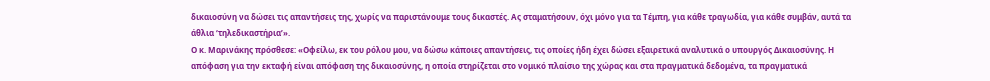δικαιοσύνη να δώσει τις απαντήσεις της, χωρίς να παριστάνουμε τους δικαστές. Ας σταματήσουν, όχι μόνο για τα Τέμπη, για κάθε τραγωδία, για κάθε συμβάν, αυτά τα άθλια ‘τηλεδικαστήρια’».
Ο κ. Μαρινάκης πρόσθεσε: «Οφείλω, εκ του ρόλου μου, να δώσω κάποιες απαντήσεις, τις οποίες ήδη έχει δώσει εξαιρετικά αναλυτικά ο υπουργός Δικαιοσύνης. Η απόφαση για την εκταφή είναι απόφαση της δικαιοσύνης, η οποία στηρίζεται στο νομικό πλαίσιο της χώρας και στα πραγματικά δεδομένα, τα πραγματικά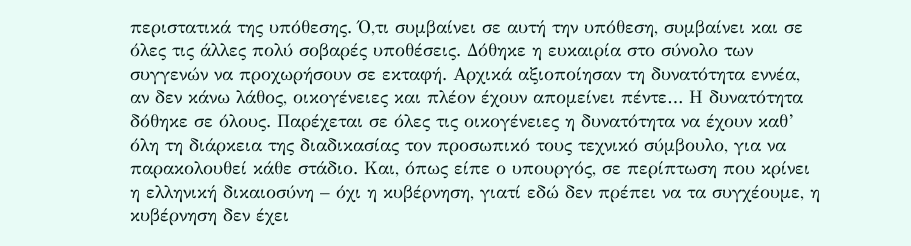περιστατικά της υπόθεσης. Ό,τι συμβαίνει σε αυτή την υπόθεση, συμβαίνει και σε όλες τις άλλες πολύ σοβαρές υποθέσεις. Δόθηκε η ευκαιρία στο σύνολο των συγγενών να προχωρήσουν σε εκταφή. Αρχικά αξιοποίησαν τη δυνατότητα εννέα, αν δεν κάνω λάθος, οικογένειες και πλέον έχουν απομείνει πέντε… Η δυνατότητα δόθηκε σε όλους. Παρέχεται σε όλες τις οικογένειες η δυνατότητα να έχουν καθ’ όλη τη διάρκεια της διαδικασίας τον προσωπικό τους τεχνικό σύμβουλο, για να παρακολουθεί κάθε στάδιο. Και, όπως είπε ο υπουργός, σε περίπτωση που κρίνει η ελληνική δικαιοσύνη – όχι η κυβέρνηση, γιατί εδώ δεν πρέπει να τα συγχέουμε, η κυβέρνηση δεν έχει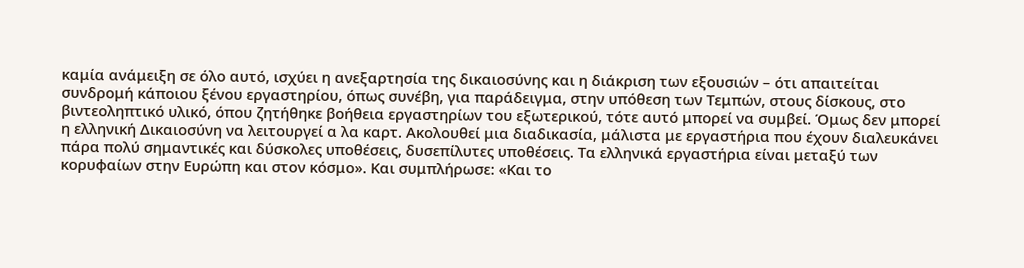καμία ανάμειξη σε όλο αυτό, ισχύει η ανεξαρτησία της δικαιοσύνης και η διάκριση των εξουσιών – ότι απαιτείται συνδρομή κάποιου ξένου εργαστηρίου, όπως συνέβη, για παράδειγμα, στην υπόθεση των Τεμπών, στους δίσκους, στο βιντεοληπτικό υλικό, όπου ζητήθηκε βοήθεια εργαστηρίων του εξωτερικού, τότε αυτό μπορεί να συμβεί. Όμως δεν μπορεί η ελληνική Δικαιοσύνη να λειτουργεί α λα καρτ. Ακολουθεί μια διαδικασία, μάλιστα με εργαστήρια που έχουν διαλευκάνει πάρα πολύ σημαντικές και δύσκολες υποθέσεις, δυσεπίλυτες υποθέσεις. Τα ελληνικά εργαστήρια είναι μεταξύ των κορυφαίων στην Ευρώπη και στον κόσμο». Και συμπλήρωσε: «Και το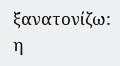ξανατονίζω: η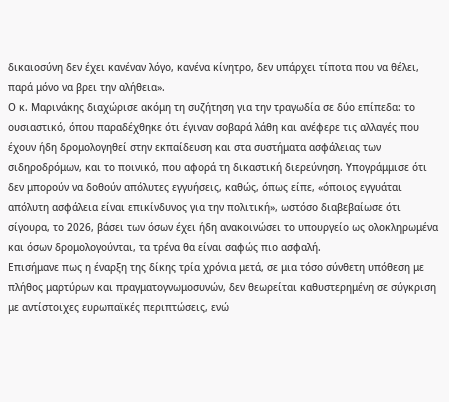δικαιοσύνη δεν έχει κανέναν λόγο, κανένα κίνητρο, δεν υπάρχει τίποτα που να θέλει, παρά μόνο να βρει την αλήθεια».
Ο κ. Μαρινάκης διαχώρισε ακόμη τη συζήτηση για την τραγωδία σε δύο επίπεδα: το ουσιαστικό, όπου παραδέχθηκε ότι έγιναν σοβαρά λάθη και ανέφερε τις αλλαγές που έχουν ήδη δρομολογηθεί στην εκπαίδευση και στα συστήματα ασφάλειας των σιδηροδρόμων, και το ποινικό, που αφορά τη δικαστική διερεύνηση. Υπογράμμισε ότι δεν μπορούν να δοθούν απόλυτες εγγυήσεις, καθώς, όπως είπε, «όποιος εγγυάται απόλυτη ασφάλεια είναι επικίνδυνος για την πολιτική», ωστόσο διαβεβαίωσε ότι σίγουρα, το 2026, βάσει των όσων έχει ήδη ανακοινώσει το υπουργείο ως ολοκληρωμένα και όσων δρομολογούνται, τα τρένα θα είναι σαφώς πιο ασφαλή.
Επισήμανε πως η έναρξη της δίκης τρία χρόνια μετά, σε μια τόσο σύνθετη υπόθεση με πλήθος μαρτύρων και πραγματογνωμοσυνών, δεν θεωρείται καθυστερημένη σε σύγκριση με αντίστοιχες ευρωπαϊκές περιπτώσεις, ενώ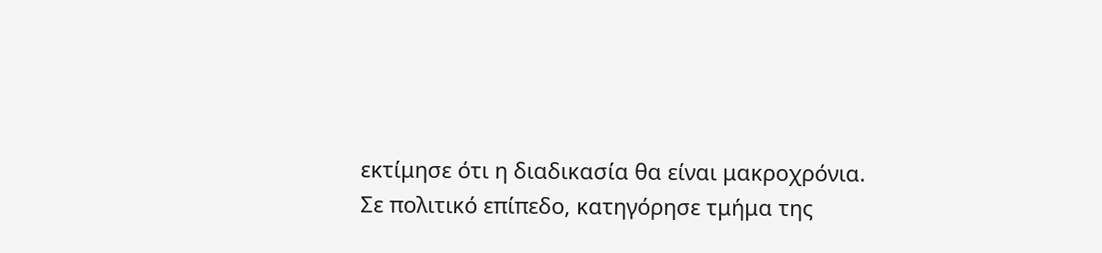εκτίμησε ότι η διαδικασία θα είναι μακροχρόνια.
Σε πολιτικό επίπεδο, κατηγόρησε τμήμα της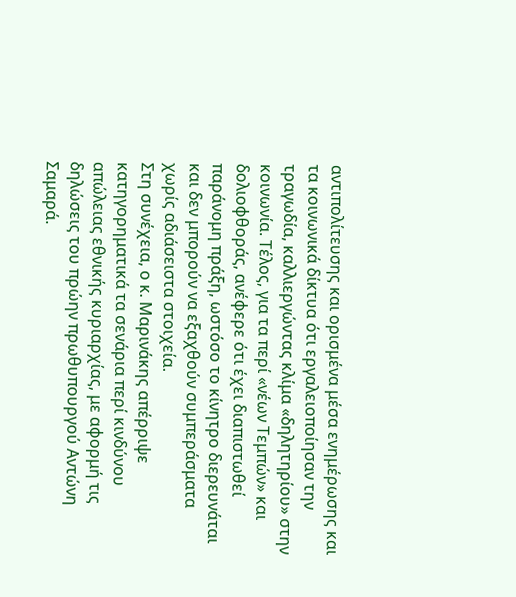αντιπολίτευσης και ορισμένα μέσα ενημέρωσης και τα κοινωνικά δίκτυα ότι εργαλειοποίησαν την τραγωδία, καλλιεργώντας κλίμα «δηλητηρίου» στην κοινωνία. Τέλος, για τα περί «νέων Τεμπών» και δολιοφθοράς, ανέφερε ότι έχει διαπιστωθεί παράνομη πράξη, ωστόσο το κίνητρο διερευνάται και δεν μπορούν να εξαχθούν συμπεράσματα χωρίς αδιάσειστα στοιχεία.
Στη συνέχεια, ο κ. Μαρινάκης απέρριψε κατηγορηματικά τα σενάρια περί κινδύνου απώλειας εθνικής κυριαρχίας, με αφορμή τις δηλώσεις του πρώην πρωθυπουργού Αντώνη Σαμαρά.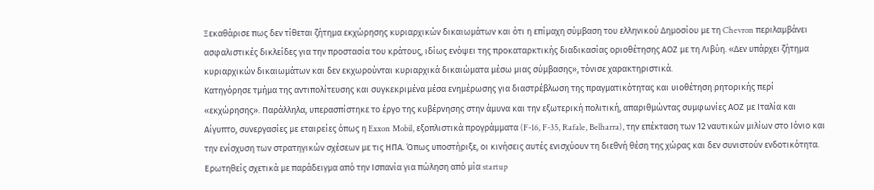Ξεκαθάρισε πως δεν τίθεται ζήτημα εκχώρησης κυριαρχικών δικαιωμάτων και ότι η επίμαχη σύμβαση του ελληνικού Δημοσίου με τη Chevron περιλαμβάνει ασφαλιστικές δικλείδες για την προστασία του κράτους, ιδίως ενόψει της προκαταρκτικής διαδικασίας οριοθέτησης ΑΟΖ με τη Λιβύη. «Δεν υπάρχει ζήτημα κυριαρχικών δικαιωμάτων και δεν εκχωρούνται κυριαρχικά δικαιώματα μέσω μιας σύμβασης», τόνισε χαρακτηριστικά.
Κατηγόρησε τμήμα της αντιπολίτευσης και συγκεκριμένα μέσα ενημέρωσης για διαστρέβλωση της πραγματικότητας και υιοθέτηση ρητορικής περί «εκχώρησης». Παράλληλα, υπερασπίστηκε το έργο της κυβέρνησης στην άμυνα και την εξωτερική πολιτική, απαριθμώντας συμφωνίες ΑΟΖ με Ιταλία και Αίγυπτο, συνεργασίες με εταιρείες όπως η Exxon Mobil, εξοπλιστικά προγράμματα (F-16, F-35, Rafale, Belharra), την επέκταση των 12 ναυτικών μιλίων στο Ιόνιο και την ενίσχυση των στρατηγικών σχέσεων με τις ΗΠΑ. Όπως υποστήριξε, οι κινήσεις αυτές ενισχύουν τη διεθνή θέση της χώρας και δεν συνιστούν ενδοτικότητα.
Ερωτηθείς σχετικά με παράδειγμα από την Ισπανία για πώληση από μία startup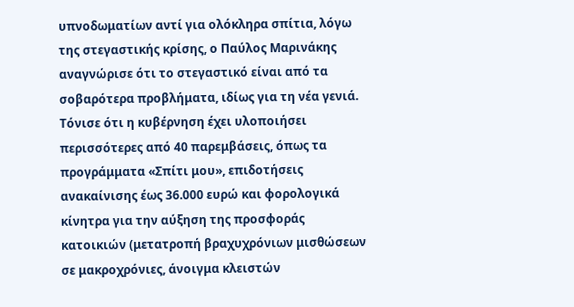υπνοδωματίων αντί για ολόκληρα σπίτια, λόγω της στεγαστικής κρίσης, ο Παύλος Μαρινάκης αναγνώρισε ότι το στεγαστικό είναι από τα σοβαρότερα προβλήματα, ιδίως για τη νέα γενιά. Τόνισε ότι η κυβέρνηση έχει υλοποιήσει περισσότερες από 40 παρεμβάσεις, όπως τα προγράμματα «Σπίτι μου», επιδοτήσεις ανακαίνισης έως 36.000 ευρώ και φορολογικά κίνητρα για την αύξηση της προσφοράς κατοικιών (μετατροπή βραχυχρόνιων μισθώσεων σε μακροχρόνιες, άνοιγμα κλειστών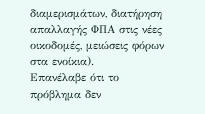διαμερισμάτων, διατήρηση απαλλαγής ΦΠΑ στις νέες οικοδομές, μειώσεις φόρων στα ενοίκια).
Επανέλαβε ότι το πρόβλημα δεν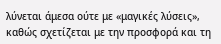λύνεται άμεσα ούτε με «μαγικές λύσεις», καθώς σχετίζεται με την προσφορά και τη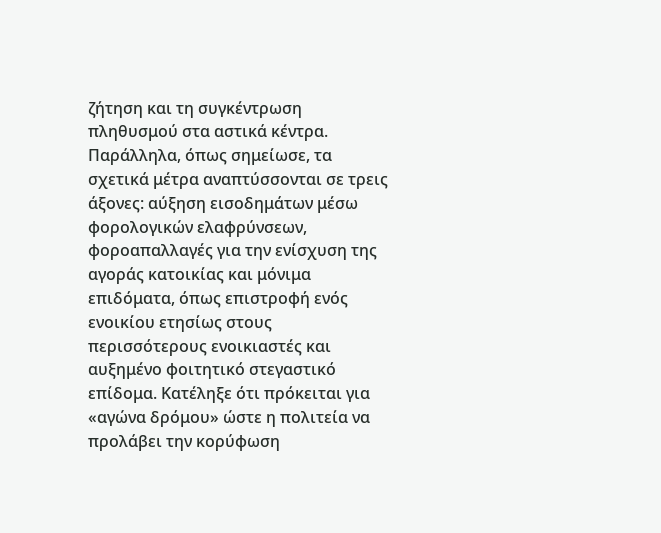ζήτηση και τη συγκέντρωση πληθυσμού στα αστικά κέντρα. Παράλληλα, όπως σημείωσε, τα σχετικά μέτρα αναπτύσσονται σε τρεις άξονες: αύξηση εισοδημάτων μέσω φορολογικών ελαφρύνσεων, φοροαπαλλαγές για την ενίσχυση της αγοράς κατοικίας και μόνιμα επιδόματα, όπως επιστροφή ενός ενοικίου ετησίως στους περισσότερους ενοικιαστές και αυξημένο φοιτητικό στεγαστικό επίδομα. Κατέληξε ότι πρόκειται για «αγώνα δρόμου» ώστε η πολιτεία να προλάβει την κορύφωση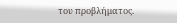του προβλήματος.